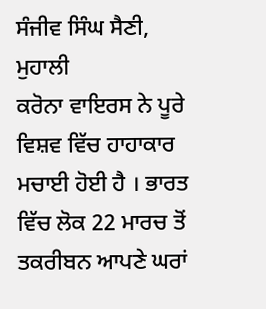ਸੰਜੀਵ ਸਿੰਘ ਸੈਣੀ, ਮੁਹਾਲੀ
ਕਰੋਨਾ ਵਾਇਰਸ ਨੇ ਪੂਰੇ ਵਿਸ਼ਵ ਵਿੱਚ ਹਾਹਾਕਾਰ ਮਚਾਈ ਹੋਈ ਹੈ । ਭਾਰਤ ਵਿੱਚ ਲੋਕ 22 ਮਾਰਚ ਤੋਂ ਤਕਰੀਬਨ ਆਪਣੇ ਘਰਾਂ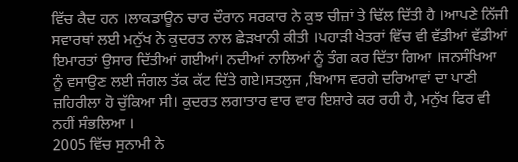ਵਿੱਚ ਕੈਦ ਹਨ ।ਲਾਕਡਾਊਨ ਚਾਰ ਦੌਰਾਨ ਸਰਕਾਰ ਨੇ ਕੁਝ ਚੀਜ਼ਾਂ ਤੇ ਢਿੱਲ ਦਿੱਤੀ ਹੈ ।ਆਪਣੇ ਨਿੱਜੀ ਸਵਾਰਥਾਂ ਲਈ ਮਨੁੱਖ ਨੇ ਕੁਦਰਤ ਨਾਲ ਛੇੜਖਾਨੀ ਕੀਤੀ ।ਪਹਾੜੀ ਖੇਤਰਾਂ ਵਿੱਚ ਵੀ ਵੱਡੀਆਂ ਵੱਡੀਆਂ ਇਮਾਰਤਾਂ ਉਸਾਰ ਦਿੱਤੀਆਂ ਗਈਆਂ। ਨਦੀਆਂ ਨਾਲਿਆਂ ਨੂੰ ਤੰਗ ਕਰ ਦਿੱਤਾ ਗਿਆ ।ਜਨਸੰਖਿਆ ਨੂੰ ਵਸਾਉਣ ਲਈ ਜੰਗਲ ਤੱਕ ਕੱਟ ਦਿੱਤੇ ਗਏ।ਸਤਲੁਜ ,ਬਿਆਸ ਵਰਗੇ ਦਰਿਆਵਾਂ ਦਾ ਪਾਣੀ ਜ਼ਹਿਰੀਲਾ ਹੋ ਚੁੱਕਿਆ ਸੀ। ਕੁਦਰਤ ਲਗਾਤਾਰ ਵਾਰ ਵਾਰ ਇਸ਼ਾਰੇ ਕਰ ਰਹੀ ਹੈ, ਮਨੁੱਖ ਫਿਰ ਵੀ ਨਹੀਂ ਸੰਭਲਿਆ ।
2005 ਵਿੱਚ ਸੁਨਾਮੀ ਨੇ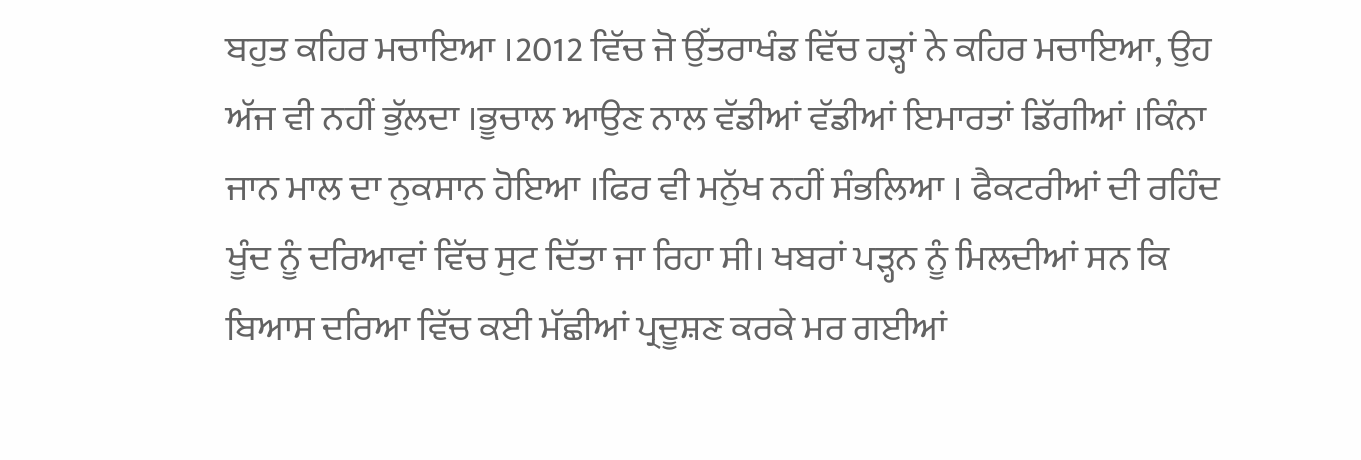ਬਹੁਤ ਕਹਿਰ ਮਚਾਇਆ ।2012 ਵਿੱਚ ਜੋ ਉੱਤਰਾਖੰਡ ਵਿੱਚ ਹੜ੍ਹਾਂ ਨੇ ਕਹਿਰ ਮਚਾਇਆ, ਉਹ ਅੱਜ ਵੀ ਨਹੀਂ ਭੁੱਲਦਾ ।ਭੂਚਾਲ ਆਉਣ ਨਾਲ ਵੱਡੀਆਂ ਵੱਡੀਆਂ ਇਮਾਰਤਾਂ ਡਿੱਗੀਆਂ ।ਕਿੰਨਾ ਜਾਨ ਮਾਲ ਦਾ ਨੁਕਸਾਨ ਹੋਇਆ ।ਫਿਰ ਵੀ ਮਨੁੱਖ ਨਹੀਂ ਸੰਭਲਿਆ । ਫੈਕਟਰੀਆਂ ਦੀ ਰਹਿੰਦ ਖੂੰਦ ਨੂੰ ਦਰਿਆਵਾਂ ਵਿੱਚ ਸੁਟ ਦਿੱਤਾ ਜਾ ਰਿਹਾ ਸੀ। ਖਬਰਾਂ ਪੜ੍ਹਨ ਨੂੰ ਮਿਲਦੀਆਂ ਸਨ ਕਿ ਬਿਆਸ ਦਰਿਆ ਵਿੱਚ ਕਈ ਮੱਛੀਆਂ ਪ੍ਰਦੂਸ਼ਣ ਕਰਕੇ ਮਰ ਗਈਆਂ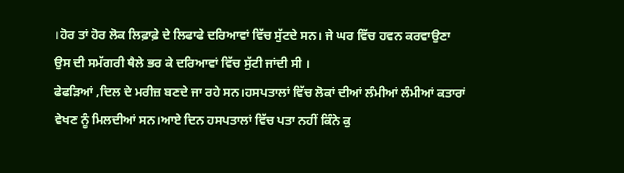।ਹੋਰ ਤਾਂ ਹੋਰ ਲੋਕ ਲਿਫ਼ਾਫ਼ੇ ਦੇ ਲਿਫਾਫੇ ਦਰਿਆਵਾਂ ਵਿੱਚ ਸੁੱਟਦੇ ਸਨ। ਜੇ ਘਰ ਵਿੱਚ ਹਵਨ ਕਰਵਾਉਣਾ ਉਸ ਦੀ ਸਮੱਗਰੀ ਥੈਲੇ ਭਰ ਕੇ ਦਰਿਆਵਾਂ ਵਿੱਚ ਸੁੱਟੀ ਜਾਂਦੀ ਸੀ ।
ਫੇਫੜਿਆਂ ,ਦਿਲ ਦੇ ਮਰੀਜ਼ ਬਣਦੇ ਜਾ ਰਹੇ ਸਨ।ਹਸਪਤਾਲਾਂ ਵਿੱਚ ਲੋਕਾਂ ਦੀਆਂ ਲੰਮੀਆਂ ਲੰਮੀਆਂ ਕਤਾਰਾਂ ਵੇਖਣ ਨੂੰ ਮਿਲਦੀਆਂ ਸਨ।ਆਏ ਦਿਨ ਹਸਪਤਾਲਾਂ ਵਿੱਚ ਪਤਾ ਨਹੀਂ ਕਿੰਨੇ ਕੁ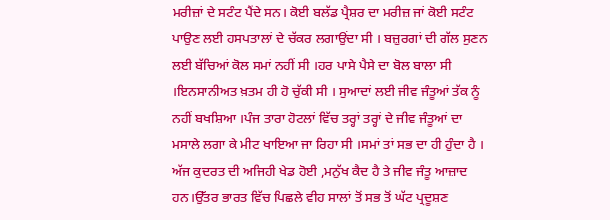ਮਰੀਜ਼ਾਂ ਦੇ ਸਟੰਟ ਪੈਂਦੇ ਸਨ। ਕੋਈ ਬਲੱਡ ਪ੍ਰੈਸ਼ਰ ਦਾ ਮਰੀਜ਼ ਜਾਂ ਕੋਈ ਸਟੰਟ ਪਾਉਣ ਲਈ ਹਸਪਤਾਲਾਂ ਦੇ ਚੱਕਰ ਲਗਾਉਂਦਾ ਸੀ । ਬਜ਼ੁਰਗਾਂ ਦੀ ਗੱਲ ਸੁਣਨ ਲਈ ਬੱਚਿਆਂ ਕੋਲ ਸਮਾਂ ਨਹੀਂ ਸੀ ।ਹਰ ਪਾਸੇ ਪੈਸੇ ਦਾ ਬੋਲ ਬਾਲਾ ਸੀ ।ਇਨਸਾਨੀਅਤ ਖ਼ਤਮ ਹੀ ਹੋ ਚੁੱਕੀ ਸੀ । ਸੁਆਦਾਂ ਲਈ ਜੀਵ ਜੰਤੂਆਂ ਤੱਕ ਨੂੰ ਨਹੀਂ ਬਖਸ਼ਿਆ ।ਪੰਜ ਤਾਰਾ ਹੋਟਲਾਂ ਵਿੱਚ ਤਰ੍ਹਾਂ ਤਰ੍ਹਾਂ ਦੇ ਜੀਵ ਜੰਤੂਆਂ ਦਾ ਮਸਾਲੇ ਲਗਾ ਕੇ ਮੀਟ ਖਾਇਆ ਜਾ ਰਿਹਾ ਸੀ ।ਸਮਾਂ ਤਾਂ ਸਭ ਦਾ ਹੀ ਹੁੰਦਾ ਹੈ ।
ਅੱਜ ਕੁਦਰਤ ਦੀ ਅਜਿਹੀ ਖੇਡ ਹੋਈ ,ਮਨੁੱਖ ਕੈਦ ਹੈ ਤੇ ਜੀਵ ਜੰਤੂ ਆਜ਼ਾਦ ਹਨ।ਉੱਤਰ ਭਾਰਤ ਵਿੱਚ ਪਿਛਲੇ ਵੀਹ ਸਾਲਾਂ ਤੋਂ ਸਭ ਤੋਂ ਘੱਟ ਪ੍ਰਦੂਸ਼ਣ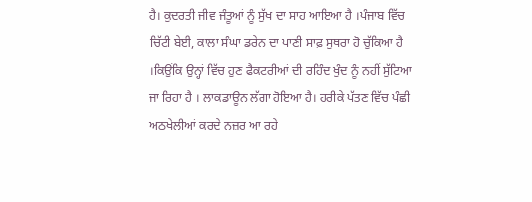ਹੈ। ਕੁਦਰਤੀ ਜੀਵ ਜੰਤੂਆਂ ਨੂੰ ਸੁੱਖ ਦਾ ਸਾਹ ਆਇਆ ਹੈ ।ਪੰਜਾਬ ਵਿੱਚ ਚਿੱਟੀ ਬੇਈ, ਕਾਲਾ ਸੰਘਾ ਡਰੇਨ ਦਾ ਪਾਣੀ ਸਾਫ਼ ਸੁਥਰਾ ਹੋ ਚੁੱਕਿਆ ਹੈ ।ਕਿਉਂਕਿ ਉਨ੍ਹਾਂ ਵਿੱਚ ਹੁਣ ਫੈਕਟਰੀਆਂ ਦੀ ਰਹਿੰਦ ਖੁੰਦ ਨੂੰ ਨਹੀਂ ਸੁੱਟਿਆ ਜਾ ਰਿਹਾ ਹੈ । ਲਾਕਡਾਊਨ ਲੱਗਾ ਹੋਇਆ ਹੈ। ਹਰੀਕੇ ਪੱਤਣ ਵਿੱਚ ਪੰਛੀ ਅਠਖੇਲੀਆਂ ਕਰਦੇ ਨਜ਼ਰ ਆ ਰਹੇ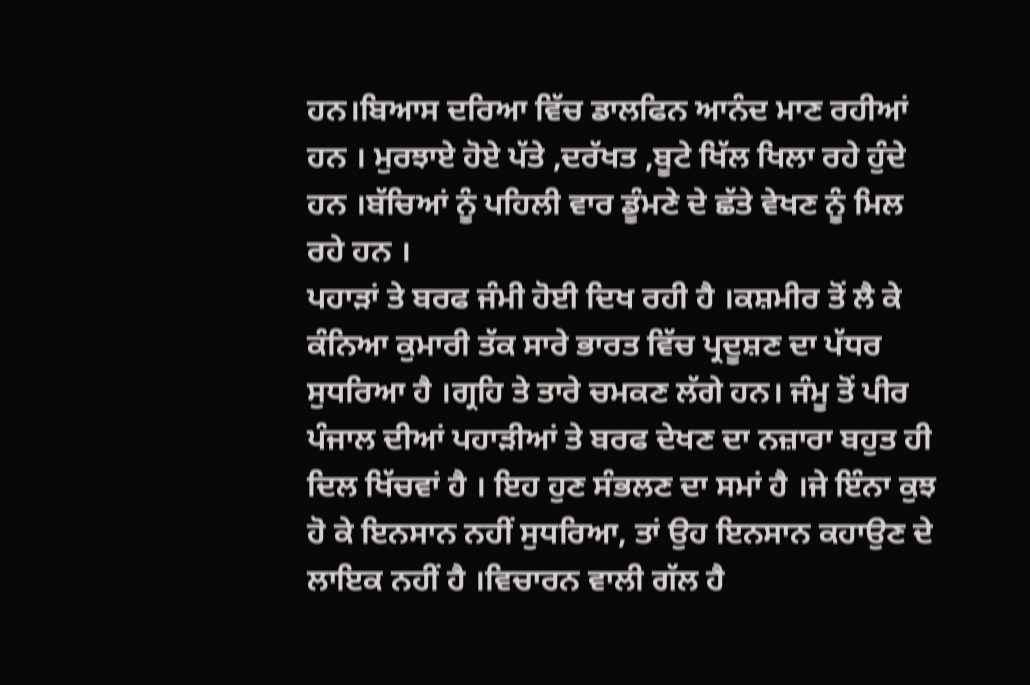ਹਨ।ਬਿਆਸ ਦਰਿਆ ਵਿੱਚ ਡਾਲਫਿਨ ਆਨੰਦ ਮਾਣ ਰਹੀਆਂ ਹਨ । ਮੁਰਝਾਏ ਹੋਏ ਪੱਤੇ ,ਦਰੱਖਤ ,ਬੂਟੇ ਖਿੱਲ ਖਿਲਾ ਰਹੇ ਹੁੰਦੇ ਹਨ ।ਬੱਚਿਆਂ ਨੂੰ ਪਹਿਲੀ ਵਾਰ ਡੂੰਮਣੇ ਦੇ ਛੱਤੇ ਵੇਖਣ ਨੂੰ ਮਿਲ ਰਹੇ ਹਨ ।
ਪਹਾੜਾਂ ਤੇ ਬਰਫ ਜੰਮੀ ਹੋਈ ਦਿਖ ਰਹੀ ਹੈ ।ਕਸ਼ਮੀਰ ਤੋਂ ਲੈ ਕੇ ਕੰਨਿਆ ਕੁਮਾਰੀ ਤੱਕ ਸਾਰੇ ਭਾਰਤ ਵਿੱਚ ਪ੍ਰਦੂਸ਼ਣ ਦਾ ਪੱਧਰ ਸੁਧਰਿਆ ਹੈ ।ਗ੍ਰਹਿ ਤੇ ਤਾਰੇ ਚਮਕਣ ਲੱਗੇ ਹਨ। ਜੰਮੂ ਤੋਂ ਪੀਰ ਪੰਜਾਲ ਦੀਆਂ ਪਹਾੜੀਆਂ ਤੇ ਬਰਫ ਦੇਖਣ ਦਾ ਨਜ਼ਾਰਾ ਬਹੁਤ ਹੀ ਦਿਲ ਖਿੱਚਵਾਂ ਹੈ । ਇਹ ਹੁਣ ਸੰਭਲਣ ਦਾ ਸਮਾਂ ਹੈ ।ਜੇ ਇੰਨਾ ਕੁਝ ਹੋ ਕੇ ਇਨਸਾਨ ਨਹੀਂ ਸੁਧਰਿਆ, ਤਾਂ ਉਹ ਇਨਸਾਨ ਕਹਾਉਣ ਦੇ ਲਾਇਕ ਨਹੀਂ ਹੈ ।ਵਿਚਾਰਨ ਵਾਲੀ ਗੱਲ ਹੈ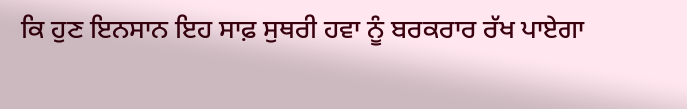ਕਿ ਹੁਣ ਇਨਸਾਨ ਇਹ ਸਾਫ਼ ਸੁਥਰੀ ਹਵਾ ਨੂੰ ਬਰਕਰਾਰ ਰੱਖ ਪਾਏਗਾ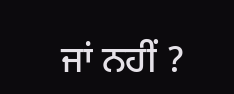ਜਾਂ ਨਹੀਂ ?